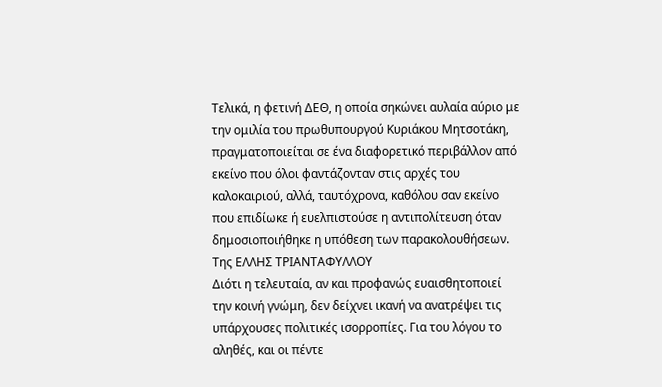Τελικά, η φετινή ΔΕΘ, η οποία σηκώνει αυλαία αύριο με την ομιλία του πρωθυπουργού Κυριάκου Μητσοτάκη, πραγματοποιείται σε ένα διαφορετικό περιβάλλον από εκείνο που όλοι φαντάζονταν στις αρχές του καλοκαιριού, αλλά, ταυτόχρονα, καθόλου σαν εκείνο που επιδίωκε ή ευελπιστούσε η αντιπολίτευση όταν δημοσιοποιήθηκε η υπόθεση των παρακολουθήσεων.
Της ΕΛΛΗΣ ΤΡΙΑΝΤΑΦΥΛΛΟΥ
Διότι η τελευταία, αν και προφανώς ευαισθητοποιεί την κοινή γνώμη, δεν δείχνει ικανή να ανατρέψει τις υπάρχουσες πολιτικές ισορροπίες. Για του λόγου το αληθές, και οι πέντε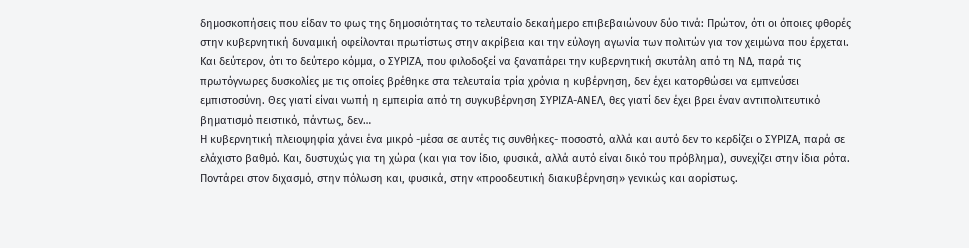δημοσκοπήσεις που είδαν το φως της δημοσιότητας το τελευταίο δεκαήμερο επιβεβαιώνουν δύο τινά: Πρώτον, ότι οι όποιες φθορές στην κυβερνητική δυναμική οφείλονται πρωτίστως στην ακρίβεια και την εύλογη αγωνία των πολιτών για τον χειμώνα που έρχεται. Και δεύτερον, ότι το δεύτερο κόμμα, ο ΣΥΡΙΖΑ, που φιλοδοξεί να ξαναπάρει την κυβερνητική σκυτάλη από τη ΝΔ, παρά τις πρωτόγνωρες δυσκολίες με τις οποίες βρέθηκε στα τελευταία τρία χρόνια η κυβέρνηση, δεν έχει κατορθώσει να εμπνεύσει εμπιστοσύνη. Θες γιατί είναι νωπή η εμπειρία από τη συγκυβέρνηση ΣΥΡΙΖΑ-ΑΝΕΛ, θες γιατί δεν έχει βρει έναν αντιπολιτευτικό βηματισμό πειστικό, πάντως, δεν…
Η κυβερνητική πλειοψηφία χάνει ένα μικρό -μέσα σε αυτές τις συνθήκες- ποσοστό, αλλά και αυτό δεν το κερδίζει ο ΣΥΡΙΖΑ, παρά σε ελάχιστο βαθμό. Και, δυστυχώς για τη χώρα (και για τον ίδιο, φυσικά, αλλά αυτό είναι δικό του πρόβλημα), συνεχίζει στην ίδια ρότα.
Ποντάρει στον διχασμό, στην πόλωση και, φυσικά, στην «προοδευτική διακυβέρνηση» γενικώς και αορίστως.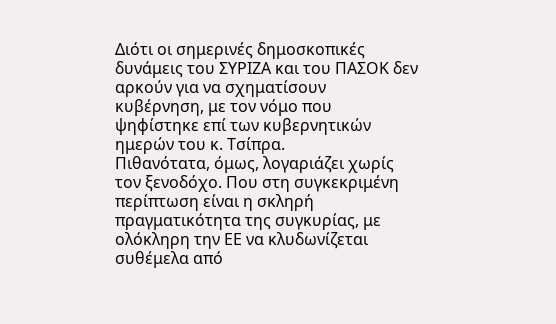Διότι οι σημερινές δημοσκοπικές δυνάμεις του ΣΥΡΙΖΑ και του ΠΑΣΟΚ δεν αρκούν για να σχηματίσουν κυβέρνηση, με τον νόμο που ψηφίστηκε επί των κυβερνητικών ημερών του κ. Τσίπρα.
Πιθανότατα, όμως, λογαριάζει χωρίς τον ξενοδόχο. Που στη συγκεκριμένη περίπτωση είναι η σκληρή πραγματικότητα της συγκυρίας, με ολόκληρη την ΕΕ να κλυδωνίζεται συθέμελα από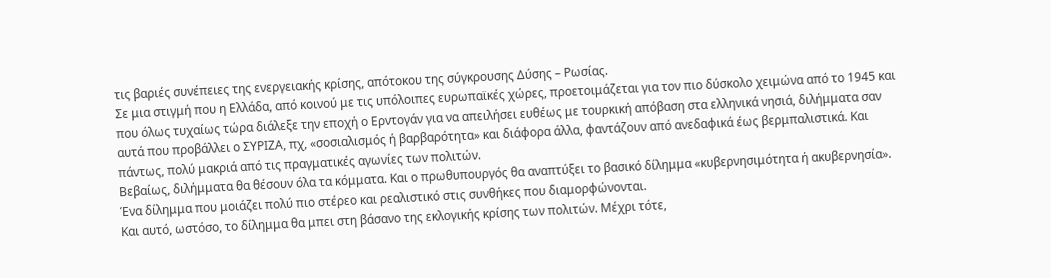τις βαριές συνέπειες της ενεργειακής κρίσης, απότοκου της σύγκρουσης Δύσης – Ρωσίας.
Σε μια στιγμή που η Ελλάδα, από κοινού με τις υπόλοιπες ευρωπαϊκές χώρες, προετοιμάζεται για τον πιο δύσκολο χειμώνα από το 1945 και που όλως τυχαίως τώρα διάλεξε την εποχή ο Ερντογάν για να απειλήσει ευθέως με τουρκική απόβαση στα ελληνικά νησιά, διλήμματα σαν αυτά που προβάλλει ο ΣΥΡΙΖΑ, πχ, «σοσιαλισμός ή βαρβαρότητα» και διάφορα άλλα, φαντάζουν από ανεδαφικά έως βερμπαλιστικά. Και πάντως, πολύ μακριά από τις πραγματικές αγωνίες των πολιτών.
Βεβαίως, διλήμματα θα θέσουν όλα τα κόμματα. Και ο πρωθυπουργός θα αναπτύξει το βασικό δίλημμα «κυβερνησιμότητα ή ακυβερνησία». Ένα δίλημμα που μοιάζει πολύ πιο στέρεο και ρεαλιστικό στις συνθήκες που διαμορφώνονται.
Και αυτό, ωστόσο, το δίλημμα θα μπει στη βάσανο της εκλογικής κρίσης των πολιτών. Μέχρι τότε,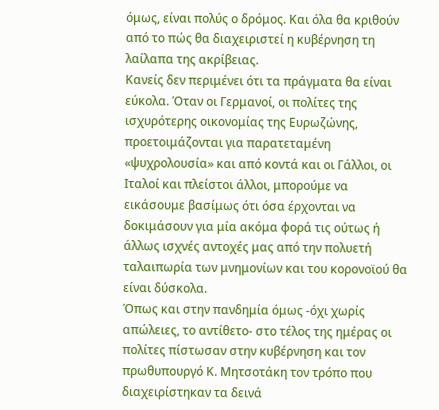όμως, είναι πολύς ο δρόμος. Και όλα θα κριθούν από το πώς θα διαχειριστεί η κυβέρνηση τη λαίλαπα της ακρίβειας.
Κανείς δεν περιμένει ότι τα πράγματα θα είναι εύκολα. Όταν οι Γερμανοί, οι πολίτες της ισχυρότερης οικονομίας της Ευρωζώνης, προετοιμάζονται για παρατεταμένη «ψυχρολουσία» και από κοντά και οι Γάλλοι, οι Ιταλοί και πλείστοι άλλοι, μπορούμε να εικάσουμε βασίμως ότι όσα έρχονται να δοκιμάσουν για μία ακόμα φορά τις ούτως ή άλλως ισχνές αντοχές μας από την πολυετή ταλαιπωρία των μνημονίων και του κορονοϊού θα είναι δύσκολα.
Όπως και στην πανδημία όμως -όχι χωρίς απώλειες, το αντίθετο- στο τέλος της ημέρας οι πολίτες πίστωσαν στην κυβέρνηση και τον πρωθυπουργό Κ. Μητσοτάκη τον τρόπο που διαχειρίστηκαν τα δεινά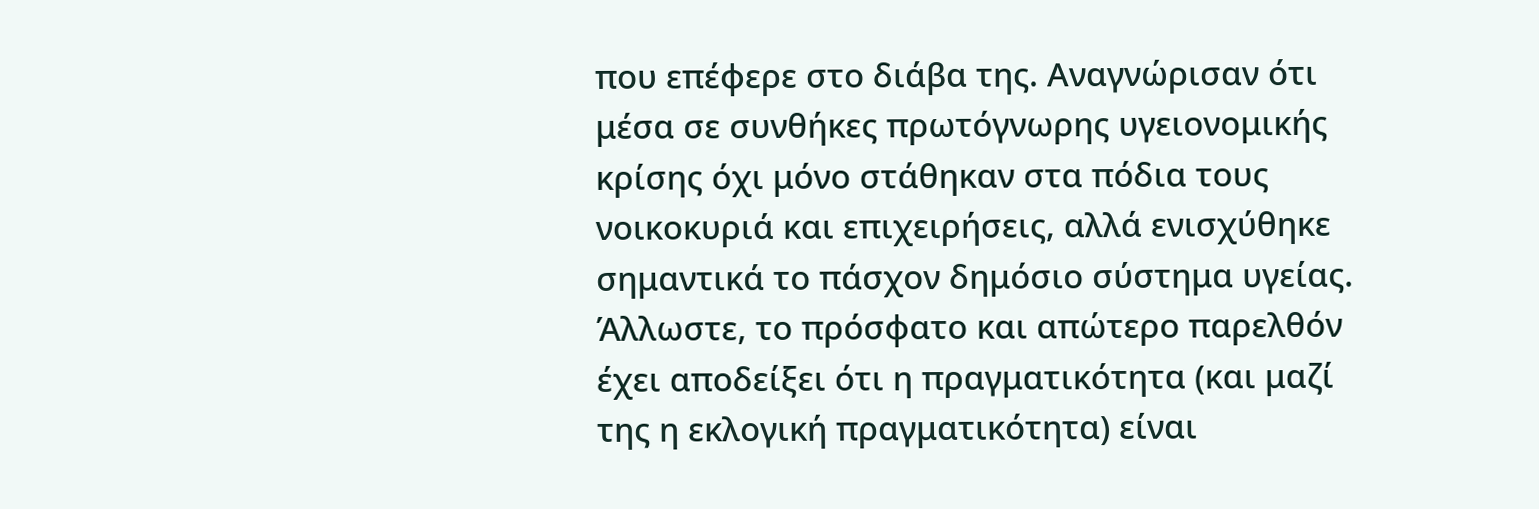που επέφερε στο διάβα της. Αναγνώρισαν ότι μέσα σε συνθήκες πρωτόγνωρης υγειονομικής κρίσης όχι μόνο στάθηκαν στα πόδια τους νοικοκυριά και επιχειρήσεις, αλλά ενισχύθηκε σημαντικά το πάσχον δημόσιο σύστημα υγείας.
Άλλωστε, το πρόσφατο και απώτερο παρελθόν έχει αποδείξει ότι η πραγματικότητα (και μαζί της η εκλογική πραγματικότητα) είναι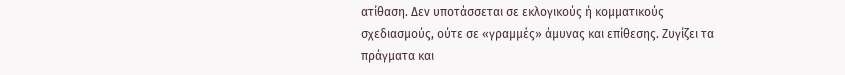ατίθαση. Δεν υποτάσσεται σε εκλογικούς ή κομματικούς σχεδιασμούς, ούτε σε «γραμμές» άμυνας και επίθεσης. Ζυγίζει τα πράγματα και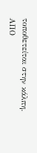τοποθετείται στην κάλπη.
ΑΠΟ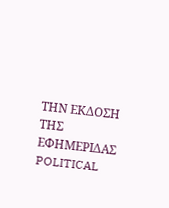ΤΗΝ ΕΚΔΟΣΗ ΤΗΣ ΕΦΗΜΕΡΙΔΑΣ POLITICAL